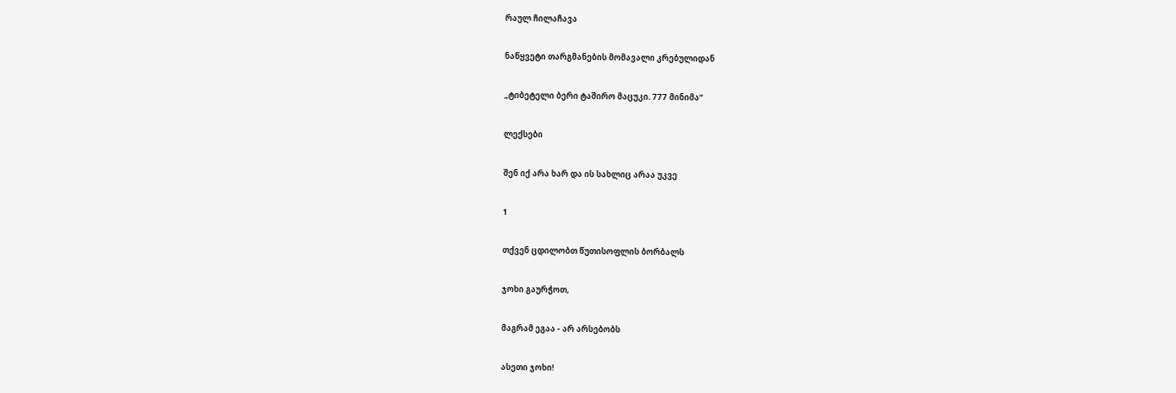რაულ ჩილაჩავა

ნაწყვეტი თარგმანების მომავალი კრებულიდან

„ტიბეტელი ბერი ტაშირო მაცუკი. 777 მინიმა“

ლექსები

შენ იქ არა ხარ და ის სახლიც არაა უკვე

1

თქვენ ცდილობთ წუთისოფლის ბორბალს

ჯოხი გაურჭოთ,

მაგრამ ეგაა - არ არსებობს

ასეთი ჯოხი!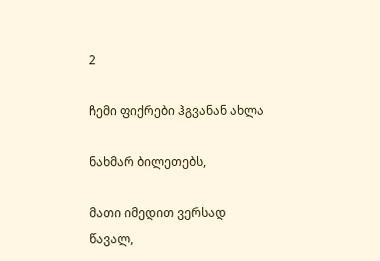2

ჩემი ფიქრები ჰგვანან ახლა

ნახმარ ბილეთებს,

მათი იმედით ვერსად წავალ,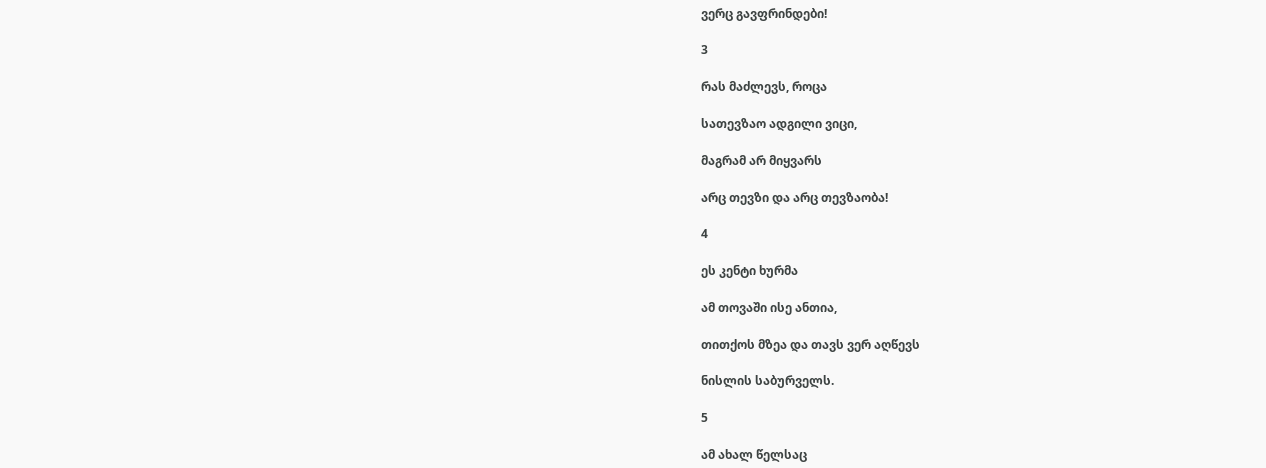ვერც გავფრინდები!

3

რას მაძლევს, როცა

სათევზაო ადგილი ვიცი,

მაგრამ არ მიყვარს

არც თევზი და არც თევზაობა!

4

ეს კენტი ხურმა

ამ თოვაში ისე ანთია,

თითქოს მზეა და თავს ვერ აღწევს

ნისლის საბურველს.

5

ამ ახალ წელსაც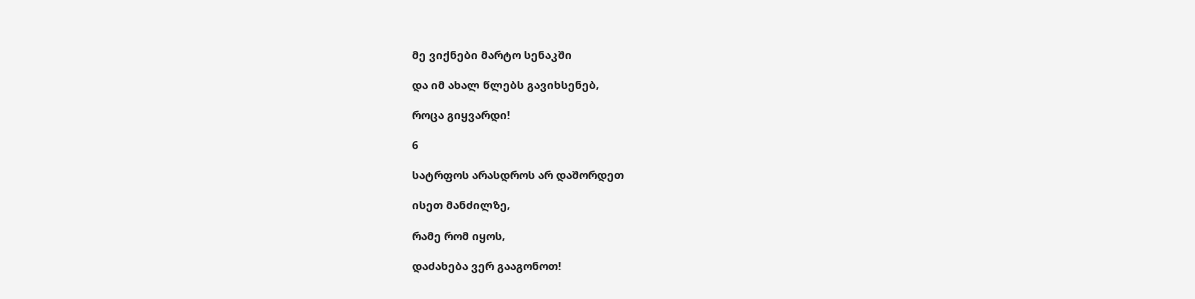მე ვიქნები მარტო სენაკში

და იმ ახალ წლებს გავიხსენებ,

როცა გიყვარდი!

6

სატრფოს არასდროს არ დაშორდეთ

ისეთ მანძილზე,

რამე რომ იყოს,

დაძახება ვერ გააგონოთ!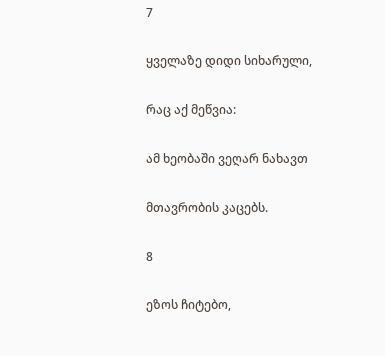7

ყველაზე დიდი სიხარული,

რაც აქ მეწვია:

ამ ხეობაში ვეღარ ნახავთ

მთავრობის კაცებს.

8

ეზოს ჩიტებო,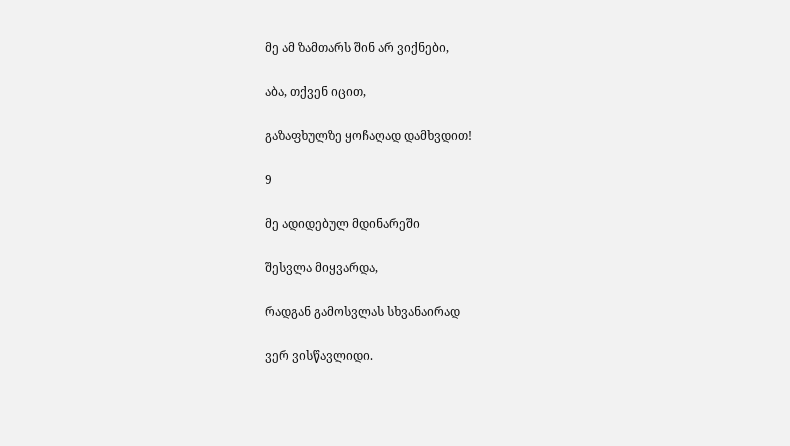მე ამ ზამთარს შინ არ ვიქნები,

აბა, თქვენ იცით,

გაზაფხულზე ყოჩაღად დამხვდით!

9

მე ადიდებულ მდინარეში

შესვლა მიყვარდა,

რადგან გამოსვლას სხვანაირად

ვერ ვისწავლიდი.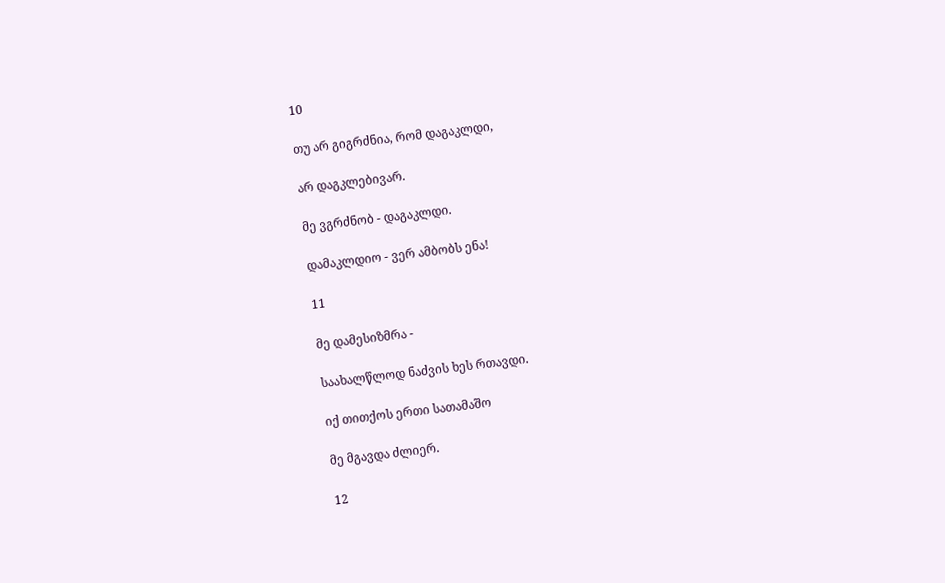10

თუ არ გიგრძნია, რომ დაგაკლდი,

არ დაგკლებივარ.

მე ვგრძნობ - დაგაკლდი.

დამაკლდიო - ვერ ამბობს ენა!

11

მე დამესიზმრა -

საახალწლოდ ნაძვის ხეს რთავდი.

იქ თითქოს ერთი სათამაშო

მე მგავდა ძლიერ.

12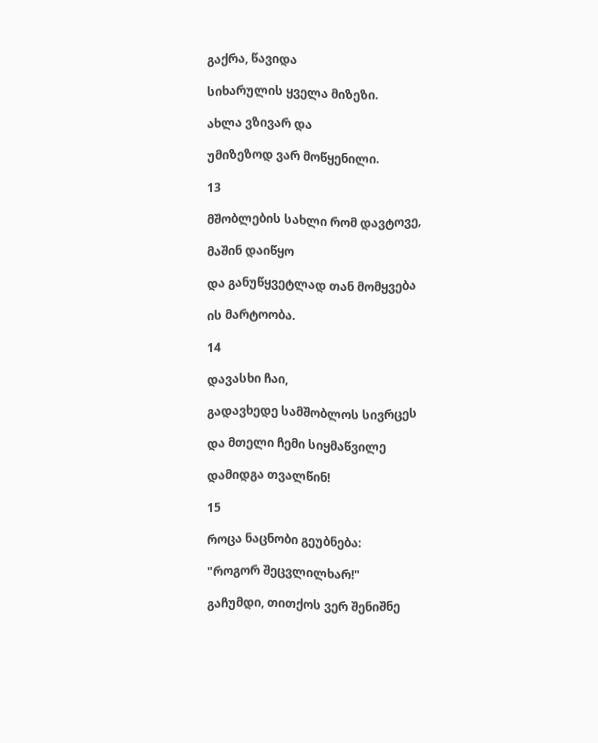გაქრა, წავიდა

სიხარულის ყველა მიზეზი.

ახლა ვზივარ და

უმიზეზოდ ვარ მოწყენილი.

13

მშობლების სახლი რომ დავტოვე,

მაშინ დაიწყო

და განუწყვეტლად თან მომყვება

ის მარტოობა.

14

დავასხი ჩაი,

გადავხედე სამშობლოს სივრცეს

და მთელი ჩემი სიყმაწვილე

დამიდგა თვალწინ!

15

როცა ნაცნობი გეუბნება:

"როგორ შეცვლილხარ!"

გაჩუმდი, თითქოს ვერ შენიშნე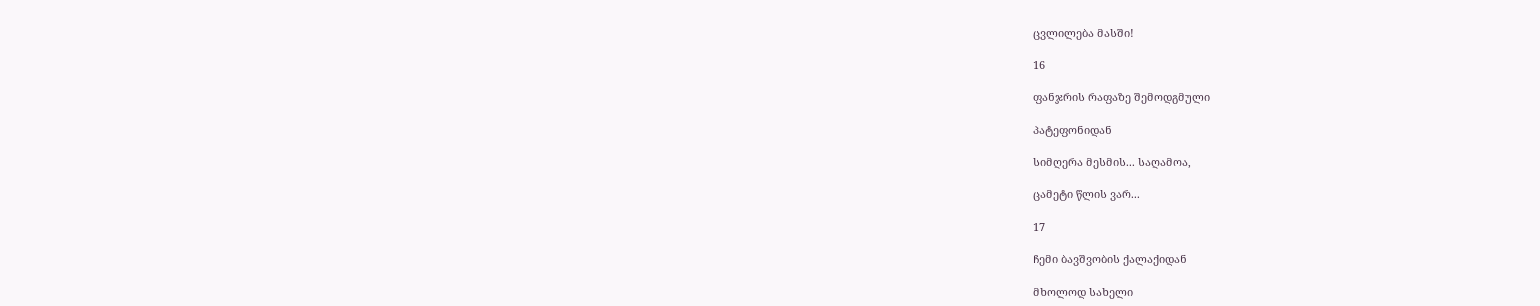ცვლილება მასში!

16

ფანჯრის რაფაზე შემოდგმული

პატეფონიდან

სიმღერა მესმის... საღამოა,

ცამეტი წლის ვარ...

17

ჩემი ბავშვობის ქალაქიდან

მხოლოდ სახელი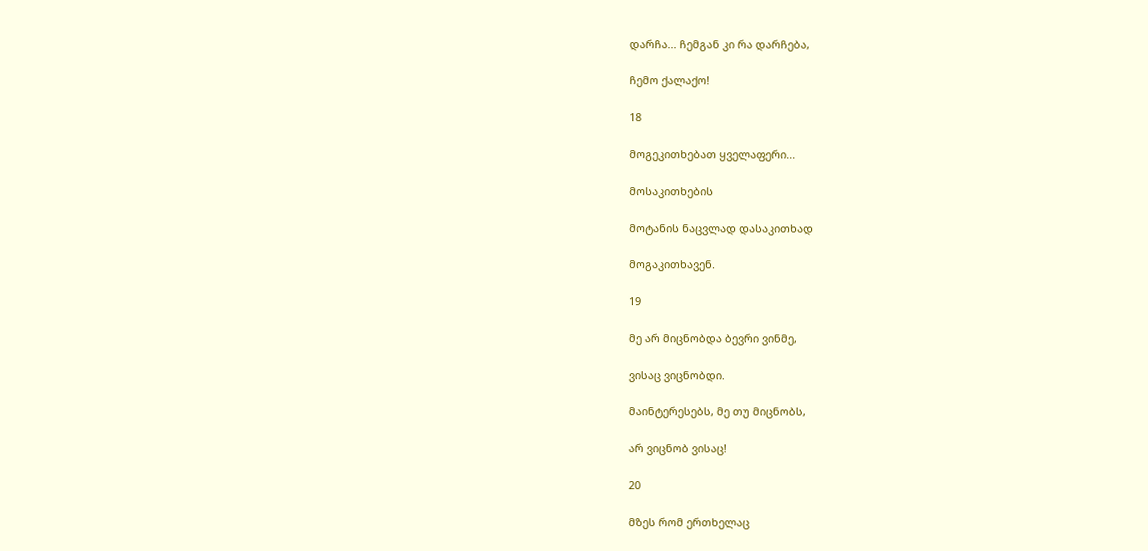დარჩა... ჩემგან კი რა დარჩება,

ჩემო ქალაქო!

18

მოგეკითხებათ ყველაფერი...

მოსაკითხების

მოტანის ნაცვლად დასაკითხად

მოგაკითხავენ.

19

მე არ მიცნობდა ბევრი ვინმე,

ვისაც ვიცნობდი.

მაინტერესებს, მე თუ მიცნობს,

არ ვიცნობ ვისაც!

20

მზეს რომ ერთხელაც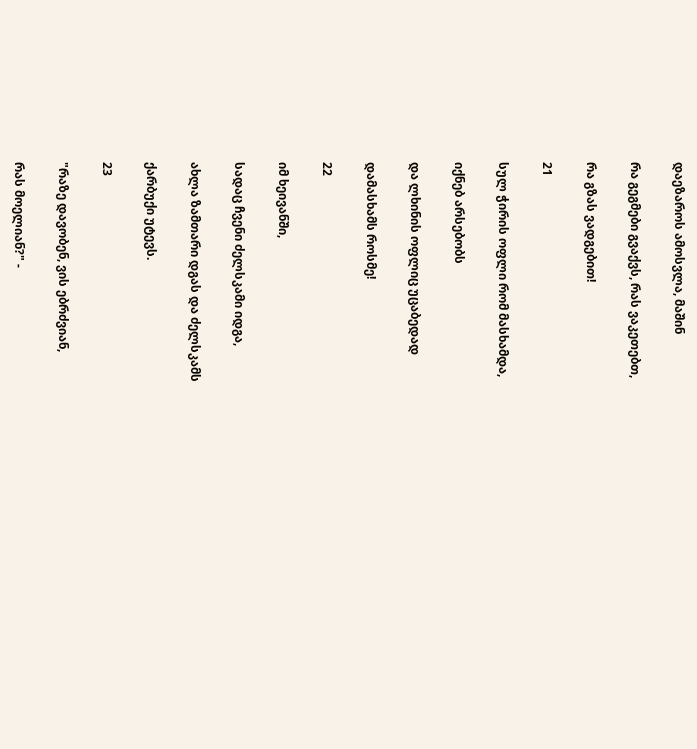დაეზაროს ამოსვლა, მაშინ

რა გეგმები გვაქვს, რას ვაკეთებთ,

რა გზას ვადგებით!

21

სულ ჭირის ოფლი რომ მასხამდა,

იქნებ არსებობს

და ლხინის ოფლიც უცაბედად

დამასხამს როსმე!

22

იმ ხეივანში,

სადაც ჩვენი ძელსკამი იდგა,

ახლა ზამთარი დგას და ძელსკამს

ქარბუქი უტევს.

23

"რაზე დავობენ, ვის ებრძვიან,

რას მოელიან?" -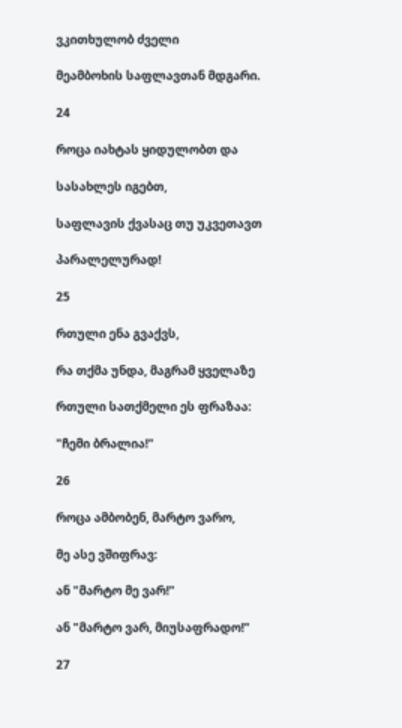ვკითხულობ ძველი

მეამბოხის საფლავთან მდგარი.

24

როცა იახტას ყიდულობთ და

სასახლეს იგებთ,

საფლავის ქვასაც თუ უკვეთავთ

პარალელურად!

25

რთული ენა გვაქვს,

რა თქმა უნდა, მაგრამ ყველაზე

რთული სათქმელი ეს ფრაზაა:

"ჩემი ბრალია!"

26

როცა ამბობენ, მარტო ვარო,

მე ასე ვშიფრავ:

ან "მარტო მე ვარ!"

ან "მარტო ვარ, მიუსაფრადო!"

27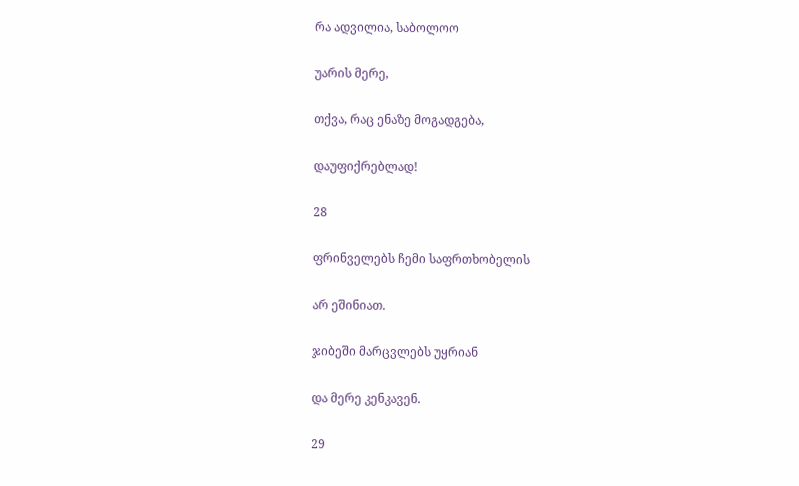რა ადვილია, საბოლოო

უარის მერე,

თქვა, რაც ენაზე მოგადგება,

დაუფიქრებლად!

28

ფრინველებს ჩემი საფრთხობელის

არ ეშინიათ.

ჯიბეში მარცვლებს უყრიან

და მერე კენკავენ.

29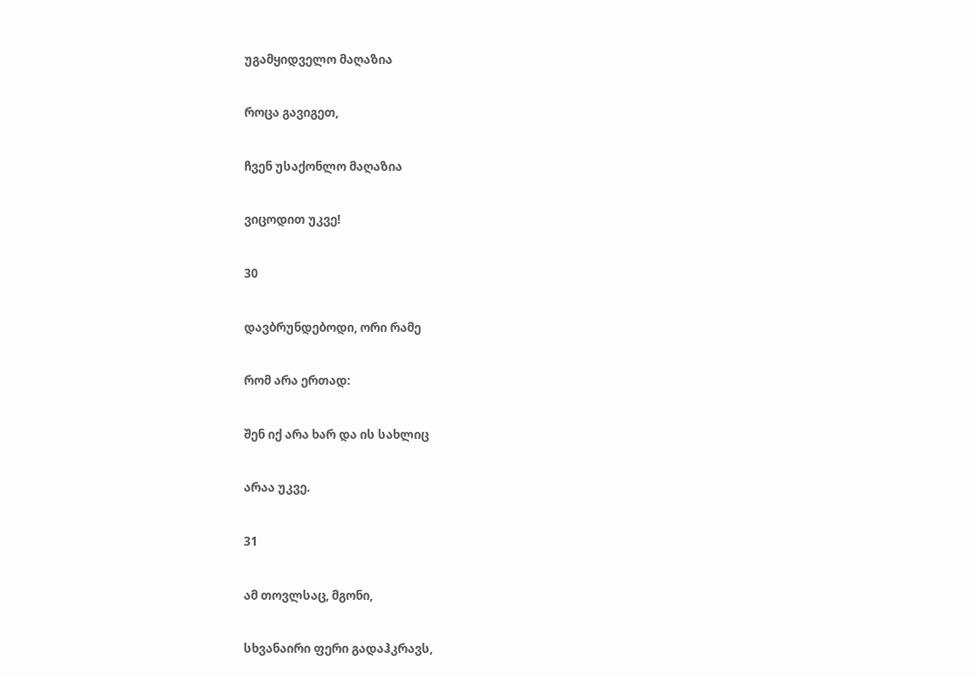უგამყიდველო მაღაზია

როცა გავიგეთ,

ჩვენ უსაქონლო მაღაზია

ვიცოდით უკვე!

30

დავბრუნდებოდი, ორი რამე

რომ არა ერთად:

შენ იქ არა ხარ და ის სახლიც

არაა უკვე.

31

ამ თოვლსაც, მგონი,

სხვანაირი ფერი გადაჰკრავს,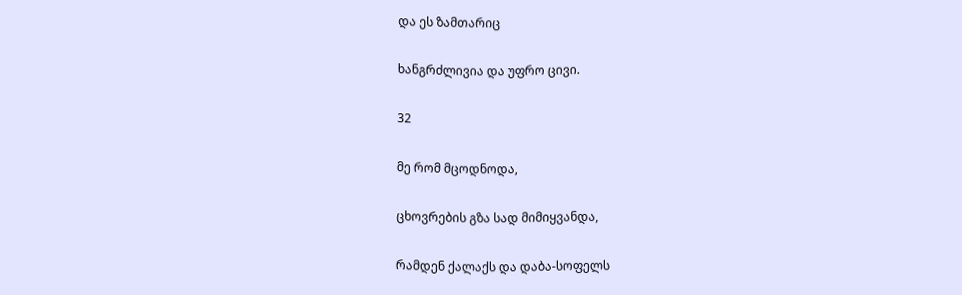და ეს ზამთარიც

ხანგრძლივია და უფრო ცივი.

32

მე რომ მცოდნოდა,

ცხოვრების გზა სად მიმიყვანდა,

რამდენ ქალაქს და დაბა-სოფელს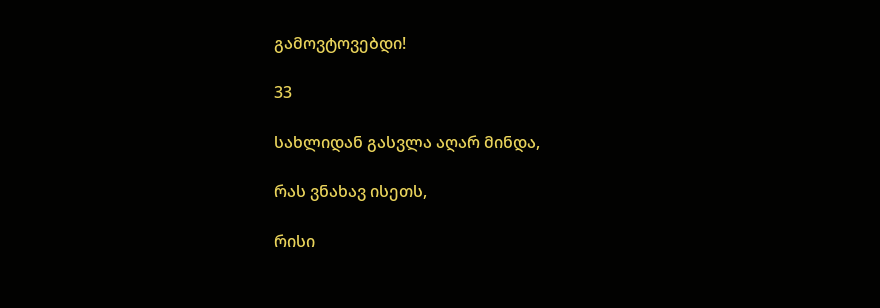გამოვტოვებდი!

33

სახლიდან გასვლა აღარ მინდა,

რას ვნახავ ისეთს,

რისი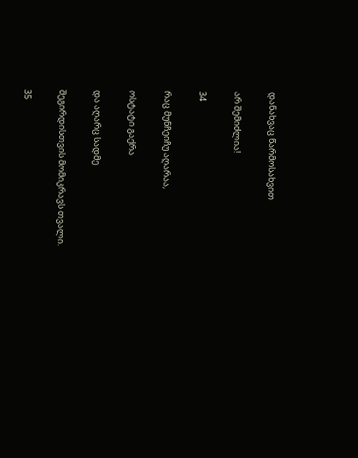დანახვაც წარმოსახვით

არ შემიძლია!

34

რაც მუნჩეიჩუ აღარაა,

ოსტატი გაქრა

და აღარც სადმე

შეგირდისთვის მომიკრავს თვალი.

35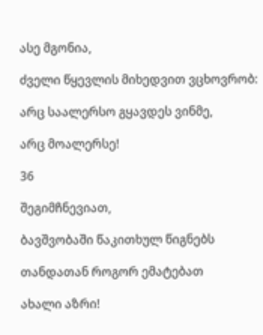ასე მგონია,

ძველი წყევლის მიხედვით ვცხოვრობ:

არც საალერსო გყავდეს ვინმე,

არც მოალერსე!

36

შეგიმჩნევიათ,

ბავშვობაში წაკითხულ წიგნებს

თანდათან როგორ ემატებათ

ახალი აზრი!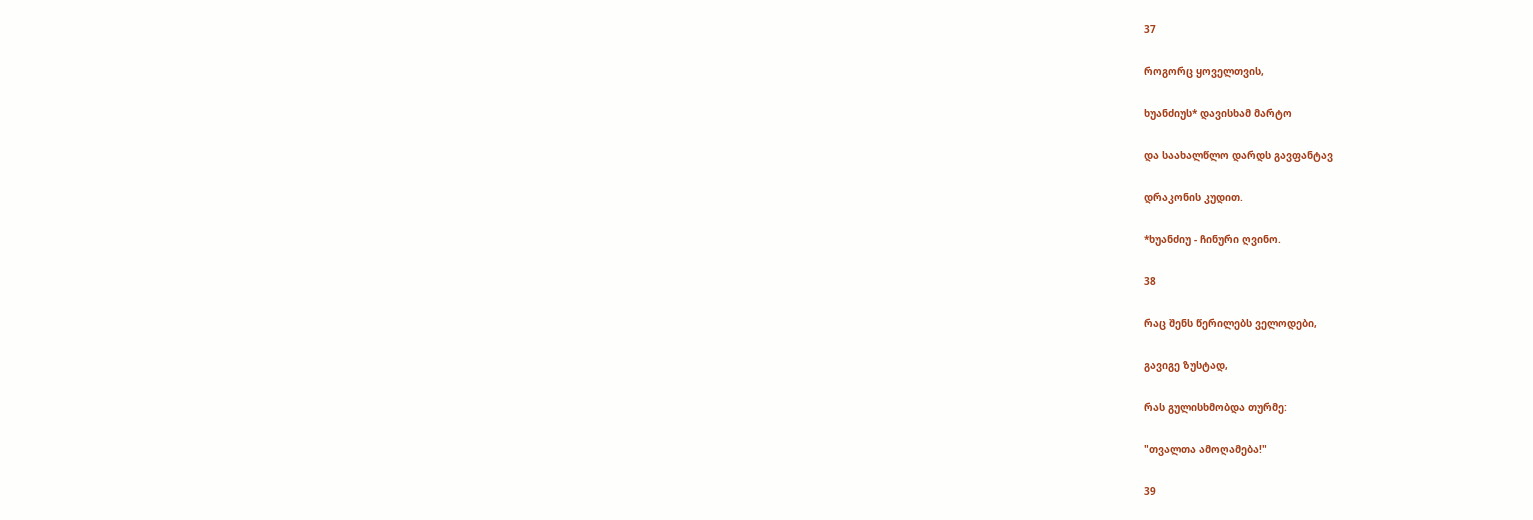37

როგორც ყოველთვის,

ხუანძიუს* დავისხამ მარტო

და საახალწლო დარდს გავფანტავ

დრაკონის კუდით.

*ხუანძიუ - ჩინური ღვინო.

38

რაც შენს წერილებს ველოდები,

გავიგე ზუსტად,

რას გულისხმობდა თურმე:

"თვალთა ამოღამება!"

39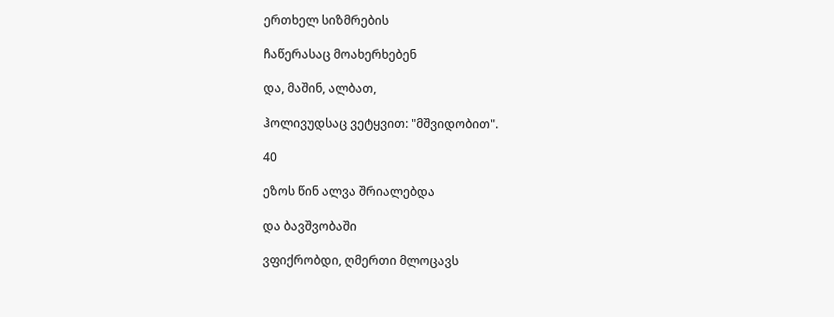ერთხელ სიზმრების

ჩაწერასაც მოახერხებენ

და, მაშინ, ალბათ,

ჰოლივუდსაც ვეტყვით: "მშვიდობით".

40

ეზოს წინ ალვა შრიალებდა

და ბავშვობაში

ვფიქრობდი, ღმერთი მლოცავს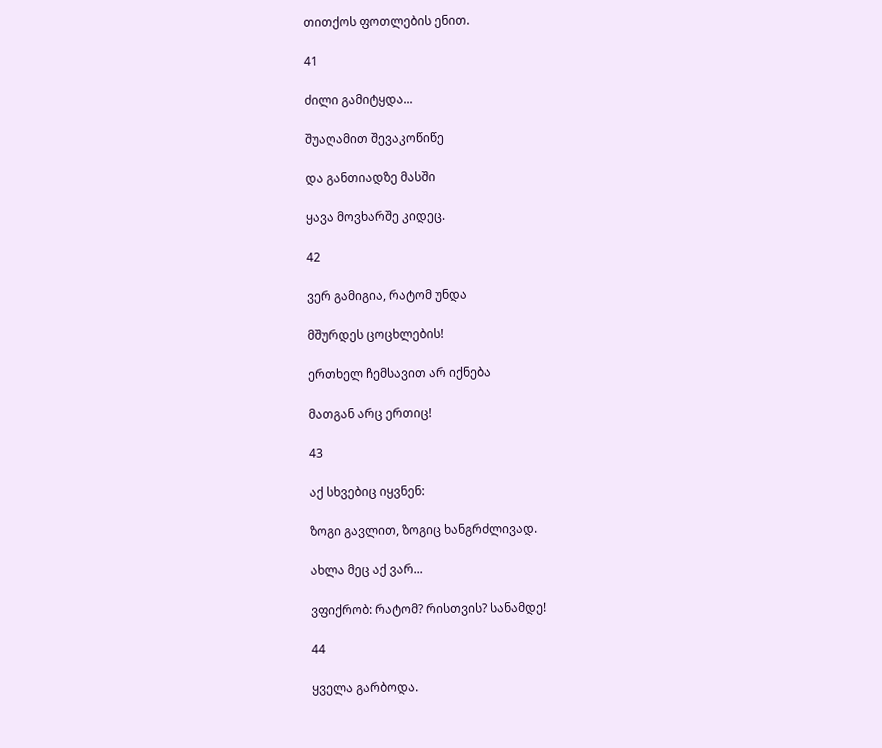თითქოს ფოთლების ენით.

41

ძილი გამიტყდა...

შუაღამით შევაკოწიწე

და განთიადზე მასში

ყავა მოვხარშე კიდეც.

42

ვერ გამიგია, რატომ უნდა

მშურდეს ცოცხლების!

ერთხელ ჩემსავით არ იქნება

მათგან არც ერთიც!

43

აქ სხვებიც იყვნენ:

ზოგი გავლით, ზოგიც ხანგრძლივად.

ახლა მეც აქ ვარ...

ვფიქრობ: რატომ? რისთვის? სანამდე!

44

ყველა გარბოდა.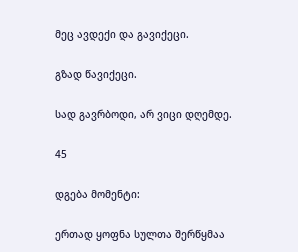მეც ავდექი და გავიქეცი.

გზად წავიქეცი.

სად გავრბოდი, არ ვიცი დღემდე.

45

დგება მომენტი:

ერთად ყოფნა სულთა შერწყმაა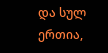და სულ ერთია,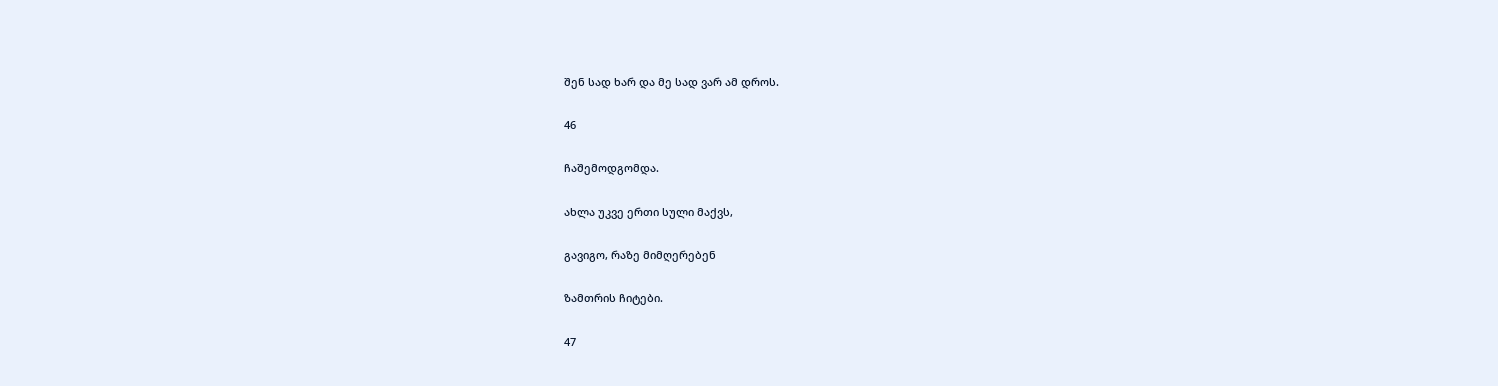შენ სად ხარ და მე სად ვარ ამ დროს.

46

ჩაშემოდგომდა.

ახლა უკვე ერთი სული მაქვს,

გავიგო, რაზე მიმღერებენ

ზამთრის ჩიტები.

47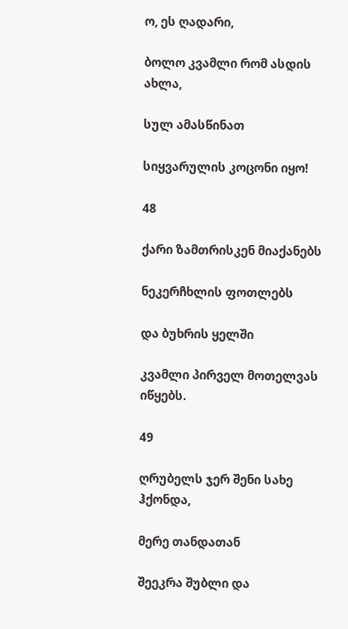ო, ეს ღადარი,

ბოლო კვამლი რომ ასდის ახლა,

სულ ამასწინათ

სიყვარულის კოცონი იყო!

48

ქარი ზამთრისკენ მიაქანებს

ნეკერჩხლის ფოთლებს

და ბუხრის ყელში

კვამლი პირველ მოთელვას იწყებს.

49

ღრუბელს ჯერ შენი სახე ჰქონდა,

მერე თანდათან

შეეკრა შუბლი და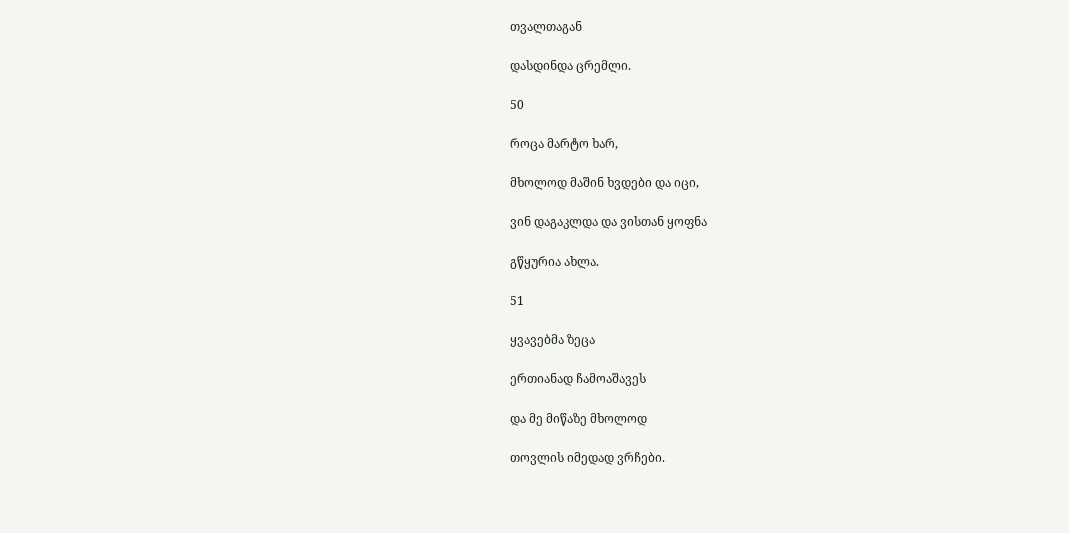თვალთაგან

დასდინდა ცრემლი.

50

როცა მარტო ხარ,

მხოლოდ მაშინ ხვდები და იცი,

ვინ დაგაკლდა და ვისთან ყოფნა

გწყურია ახლა.

51

ყვავებმა ზეცა

ერთიანად ჩამოაშავეს

და მე მიწაზე მხოლოდ

თოვლის იმედად ვრჩები.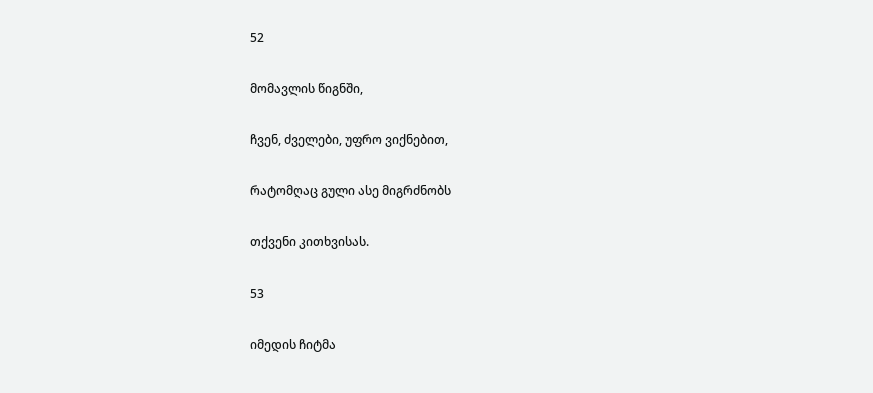52

მომავლის წიგნში,

ჩვენ, ძველები, უფრო ვიქნებით,

რატომღაც გული ასე მიგრძნობს

თქვენი კითხვისას.

53

იმედის ჩიტმა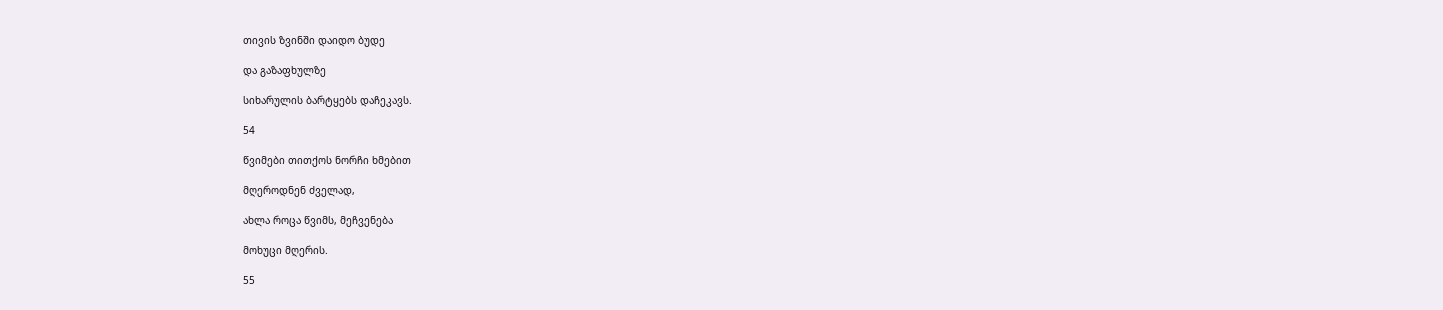თივის ზვინში დაიდო ბუდე

და გაზაფხულზე

სიხარულის ბარტყებს დაჩეკავს.

54

წვიმები თითქოს ნორჩი ხმებით

მღეროდნენ ძველად,

ახლა როცა წვიმს, მეჩვენება

მოხუცი მღერის.

55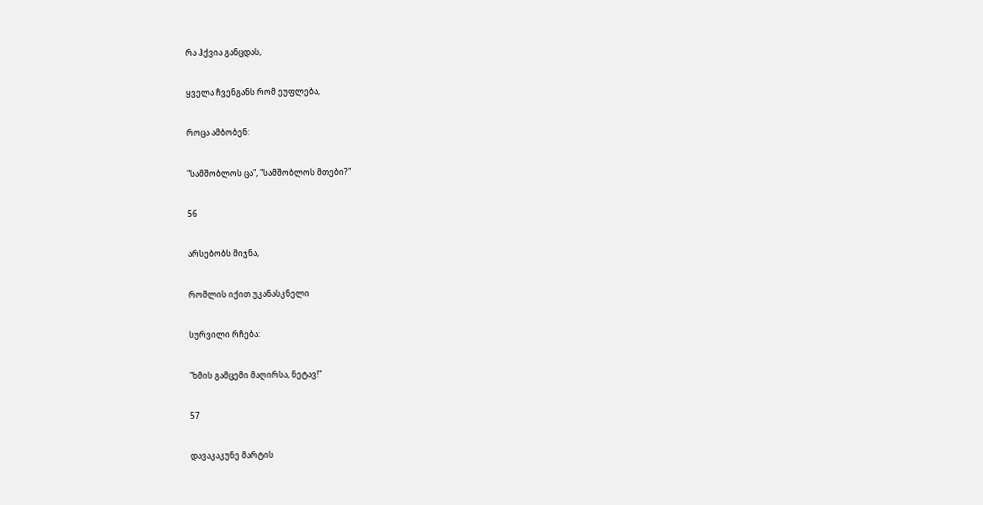რა ჰქვია განცდას,

ყველა ჩვენგანს რომ ეუფლება,

როცა ამბობენ:

"სამშობლოს ცა", "სამშობლოს მთები?"

56

არსებობს მიჯნა,

რომლის იქით უკანასკნელი

სურვილი რჩება:

"ხმის გამცემი მაღირსა, ნეტავ!"

57

დავაკაკუნე მარტის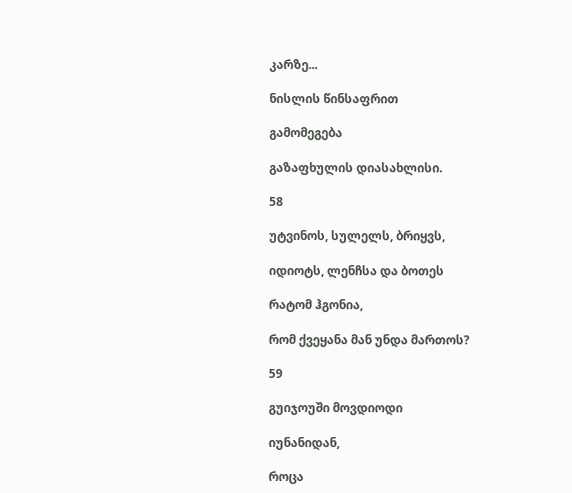კარზე...

ნისლის წინსაფრით

გამომეგება

გაზაფხულის დიასახლისი.

58

უტვინოს, სულელს, ბრიყვს,

იდიოტს, ლენჩსა და ბოთეს

რატომ ჰგონია,

რომ ქვეყანა მან უნდა მართოს?

59

გუიჯოუში მოვდიოდი

იუნანიდან,

როცა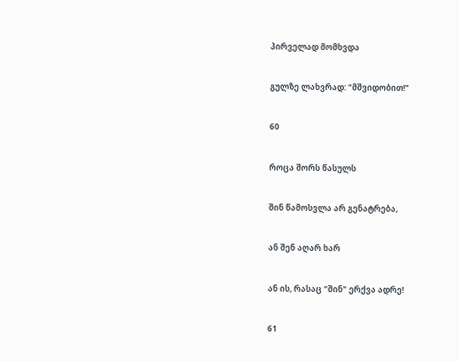პირველად მომხვდა

გულზე ლახვრად: "მშვიდობით!"

60

როცა შორს წასულს

შინ წამოსვლა არ გენატრება,

ან შენ აღარ ხარ

ან ის, რასაც "შინ" ერქვა ადრე!

61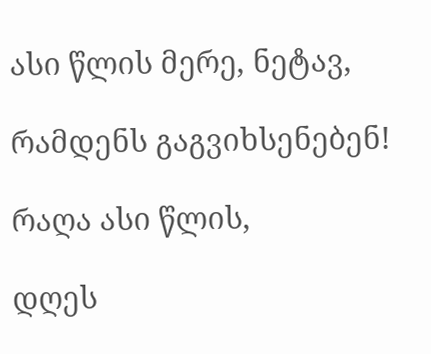ასი წლის მერე, ნეტავ,

რამდენს გაგვიხსენებენ!

რაღა ასი წლის,

დღეს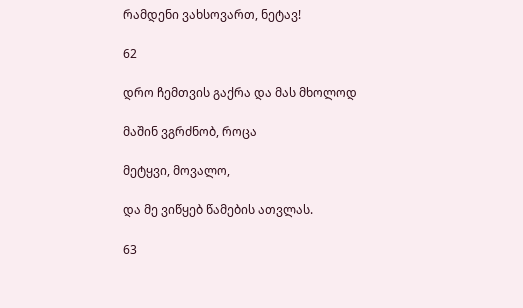რამდენი ვახსოვართ, ნეტავ!

62

დრო ჩემთვის გაქრა და მას მხოლოდ

მაშინ ვგრძნობ, როცა

მეტყვი, მოვალო,

და მე ვიწყებ წამების ათვლას.

63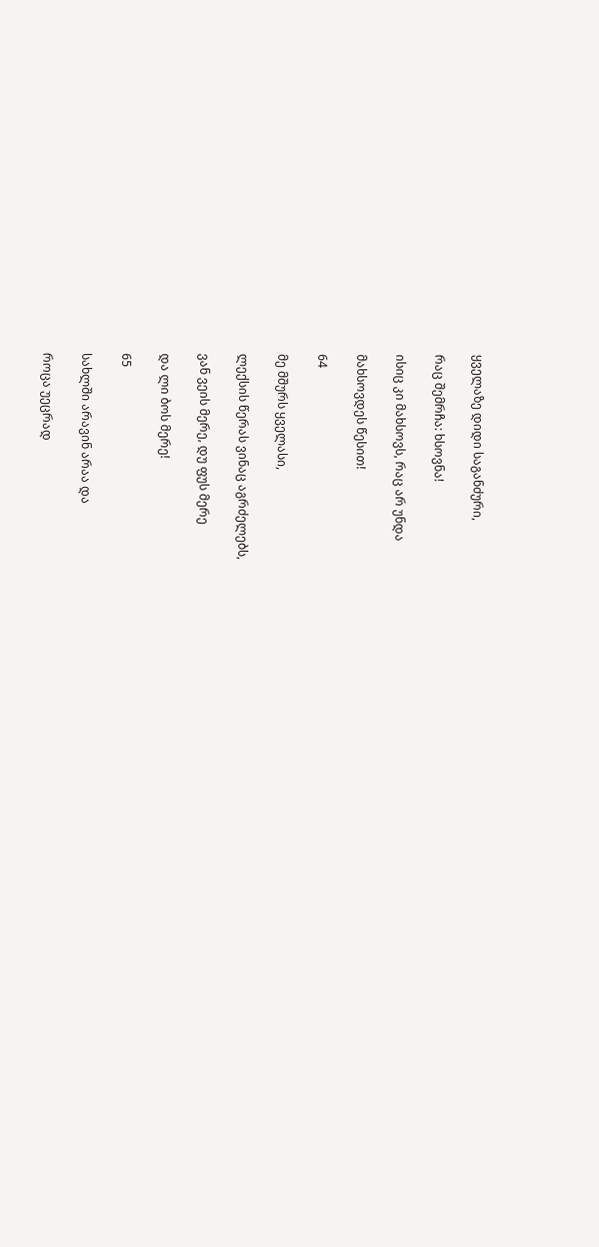ყველაზე დიდი საგანძური,

რაც შემრჩა: ხსოვნა!

ისიც კი მახსოვს, რაც არ უნდა

მახსოვდეს წესით!

64

მე მშურს ყველასი,

ლექსის წერას ვინაც აგრძელებს,

ვან ვეის მერე, დუ ფუს მერე

და ლი ბოს მერე!

65

სახლში არავინ არაა და

როცა უეცრად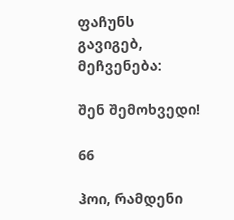ფაჩუნს გავიგებ, მეჩვენება:

შენ შემოხვედი!

66

ჰოი, რამდენი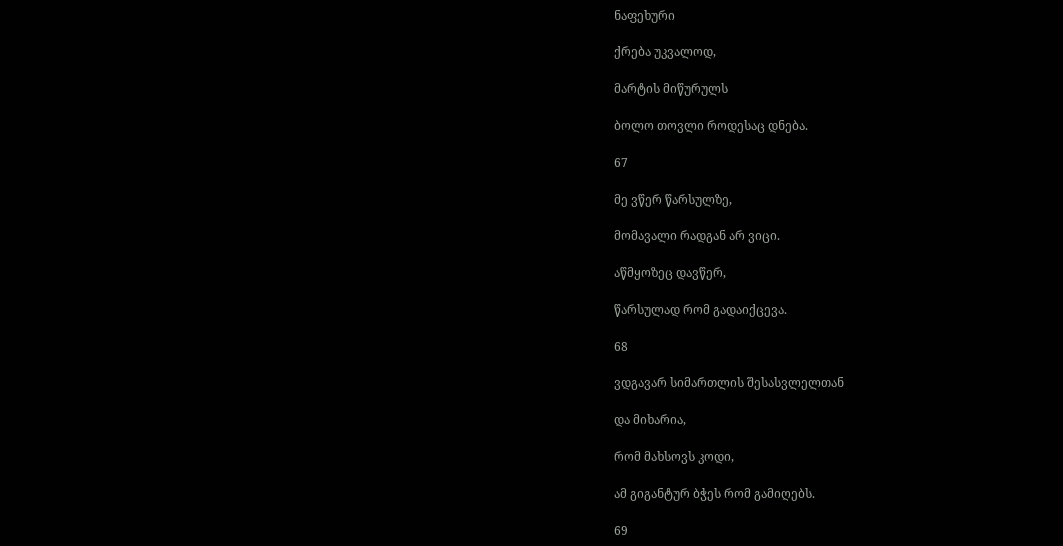ნაფეხური

ქრება უკვალოდ,

მარტის მიწურულს

ბოლო თოვლი როდესაც დნება.

67

მე ვწერ წარსულზე,

მომავალი რადგან არ ვიცი.

აწმყოზეც დავწერ,

წარსულად რომ გადაიქცევა.

68

ვდგავარ სიმართლის შესასვლელთან

და მიხარია,

რომ მახსოვს კოდი,

ამ გიგანტურ ბჭეს რომ გამიღებს.

69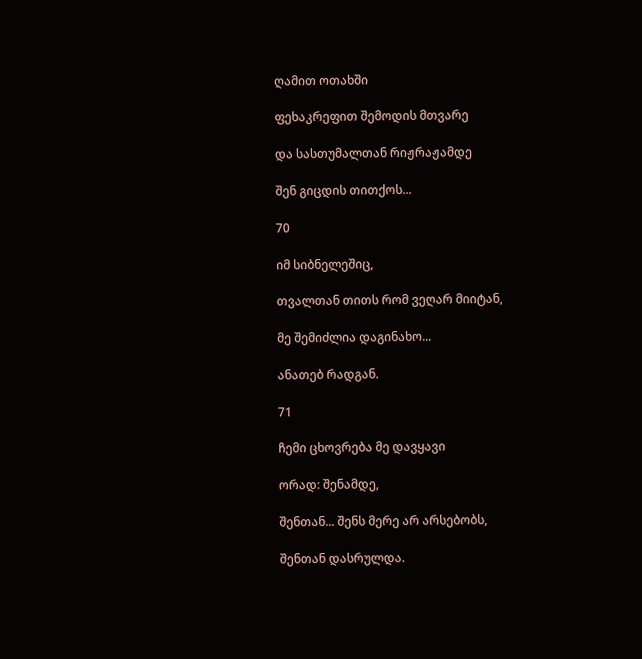ღამით ოთახში

ფეხაკრეფით შემოდის მთვარე

და სასთუმალთან რიჟრაჟამდე

შენ გიცდის თითქოს...

70

იმ სიბნელეშიც,

თვალთან თითს რომ ვეღარ მიიტან,

მე შემიძლია დაგინახო...

ანათებ რადგან.

71

ჩემი ცხოვრება მე დავყავი

ორად: შენამდე,

შენთან... შენს მერე არ არსებობს,

შენთან დასრულდა.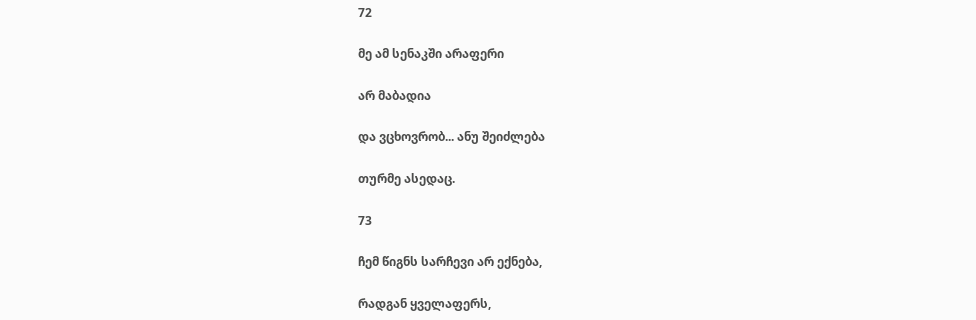72

მე ამ სენაკში არაფერი

არ მაბადია

და ვცხოვრობ... ანუ შეიძლება

თურმე ასედაც.

73

ჩემ წიგნს სარჩევი არ ექნება,

რადგან ყველაფერს,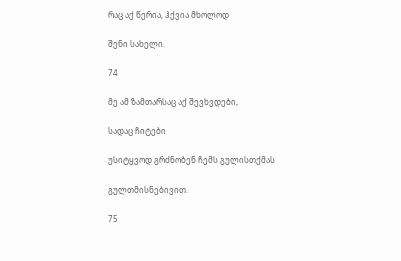რაც აქ წერია, ჰქვია მხოლოდ

შენი სახელი.

74

მე ამ ზამთარსაც აქ შევხვდები,

სადაც ჩიტები

უსიტყვოდ გრძნობენ ჩემს გულისთქმას

გულთმისნებივით.

75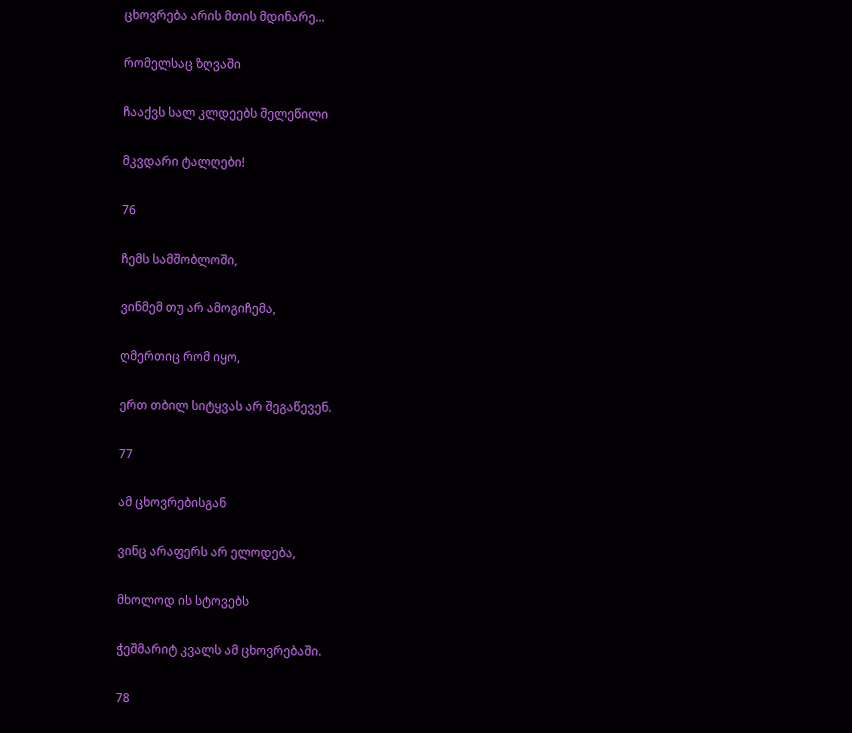ცხოვრება არის მთის მდინარე...

რომელსაც ზღვაში

ჩააქვს სალ კლდეებს შელეწილი

მკვდარი ტალღები!

76

ჩემს სამშობლოში,

ვინმემ თუ არ ამოგიჩემა,

ღმერთიც რომ იყო,

ერთ თბილ სიტყვას არ შეგაწევენ.

77

ამ ცხოვრებისგან

ვინც არაფერს არ ელოდება,

მხოლოდ ის სტოვებს

ჭეშმარიტ კვალს ამ ცხოვრებაში.

78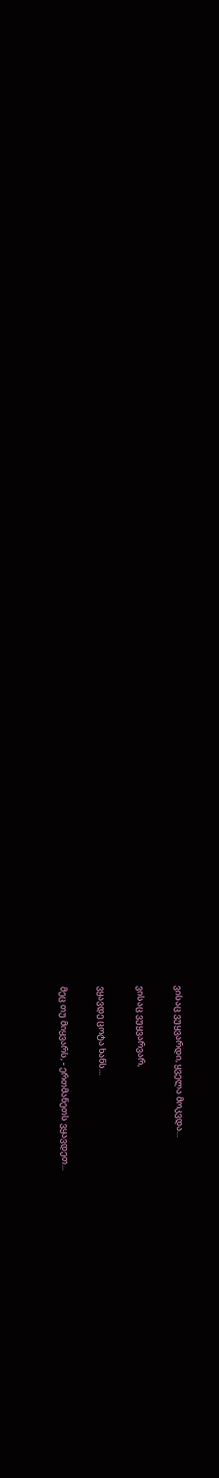ვისაც ვუყვარდი, ყველა მოკვდა...

ვისაც ვუყვარვარ,

ვყავდე ცოტა ხანს...

მეც თუ მიყვარს, - ერთმანეთს ვყავდეთ...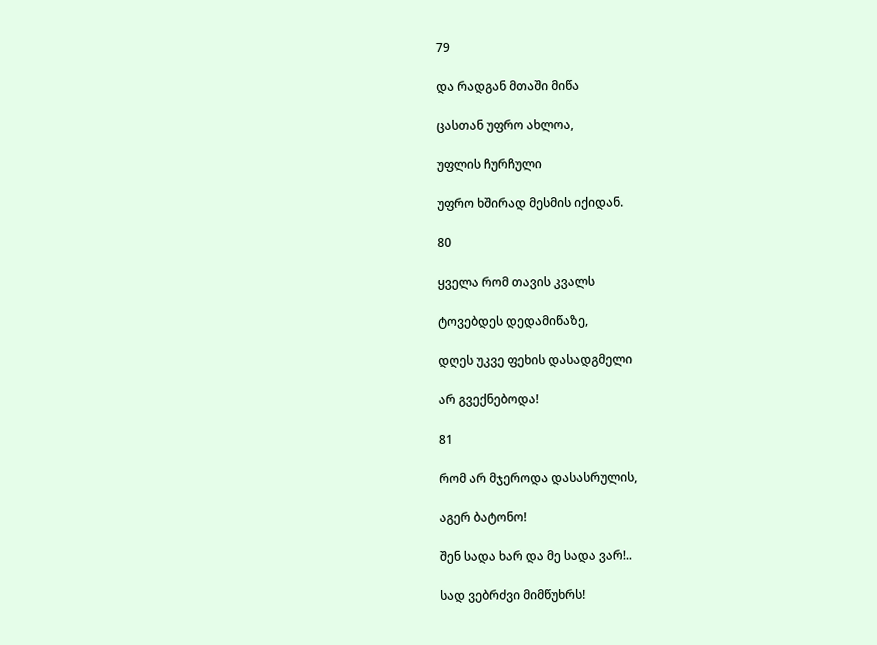79

და რადგან მთაში მიწა

ცასთან უფრო ახლოა,

უფლის ჩურჩული

უფრო ხშირად მესმის იქიდან.

80

ყველა რომ თავის კვალს

ტოვებდეს დედამიწაზე,

დღეს უკვე ფეხის დასადგმელი

არ გვექნებოდა!

81

რომ არ მჯეროდა დასასრულის,

აგერ ბატონო!

შენ სადა ხარ და მე სადა ვარ!..

სად ვებრძვი მიმწუხრს!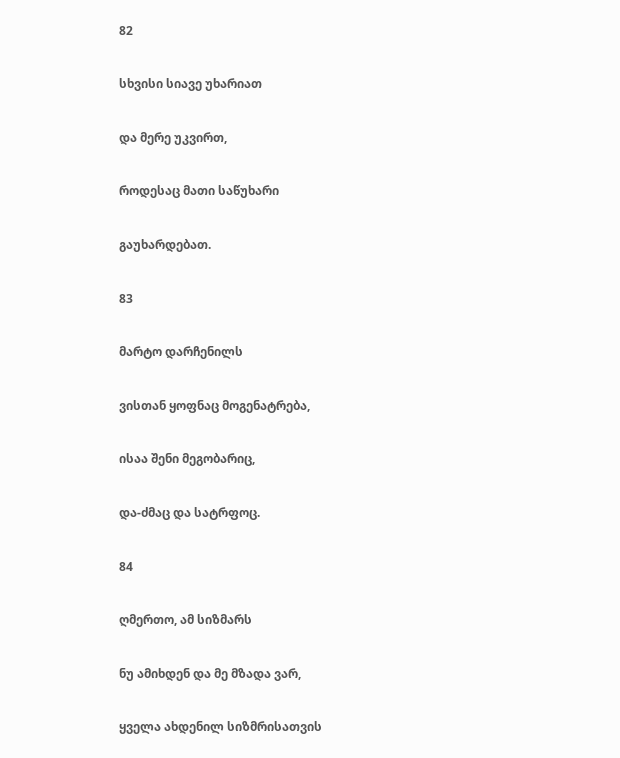82

სხვისი სიავე უხარიათ

და მერე უკვირთ,

როდესაც მათი საწუხარი

გაუხარდებათ.

83

მარტო დარჩენილს

ვისთან ყოფნაც მოგენატრება,

ისაა შენი მეგობარიც,

და-ძმაც და სატრფოც.

84

ღმერთო, ამ სიზმარს

ნუ ამიხდენ და მე მზადა ვარ,

ყველა ახდენილ სიზმრისათვის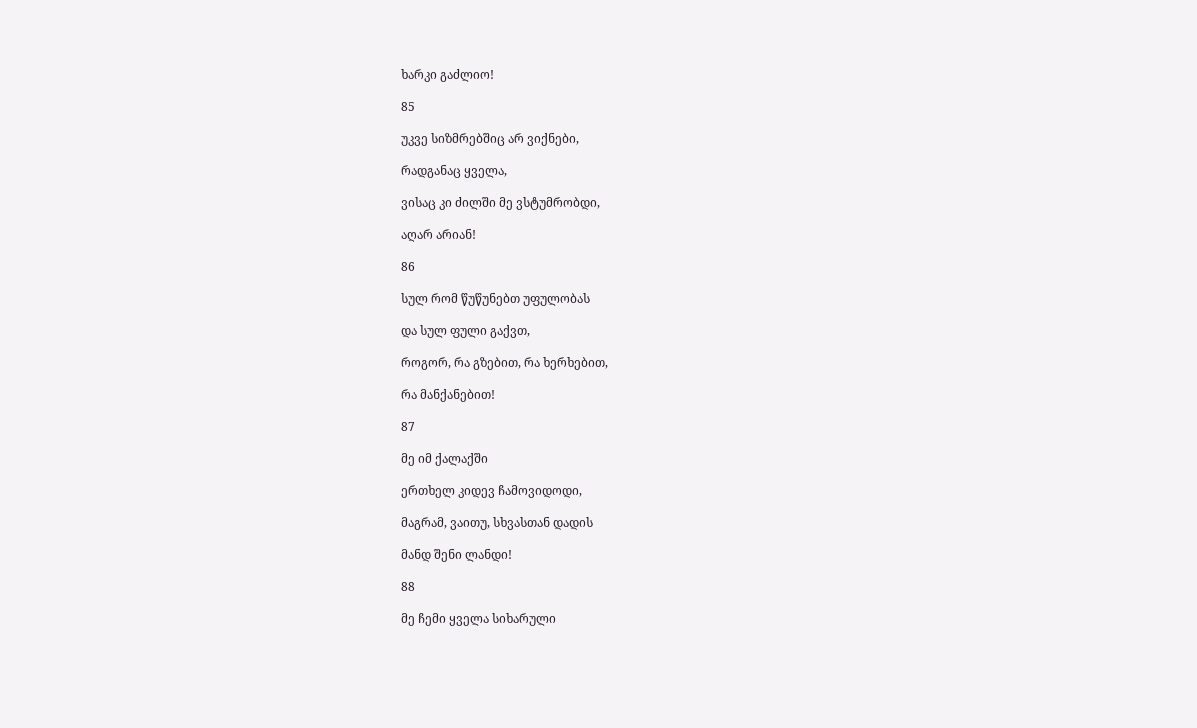ხარკი გაძლიო!

85

უკვე სიზმრებშიც არ ვიქნები,

რადგანაც ყველა,

ვისაც კი ძილში მე ვსტუმრობდი,

აღარ არიან!

86

სულ რომ წუწუნებთ უფულობას

და სულ ფული გაქვთ,

როგორ, რა გზებით, რა ხერხებით,

რა მანქანებით!

87

მე იმ ქალაქში

ერთხელ კიდევ ჩამოვიდოდი,

მაგრამ, ვაითუ, სხვასთან დადის

მანდ შენი ლანდი!

88

მე ჩემი ყველა სიხარული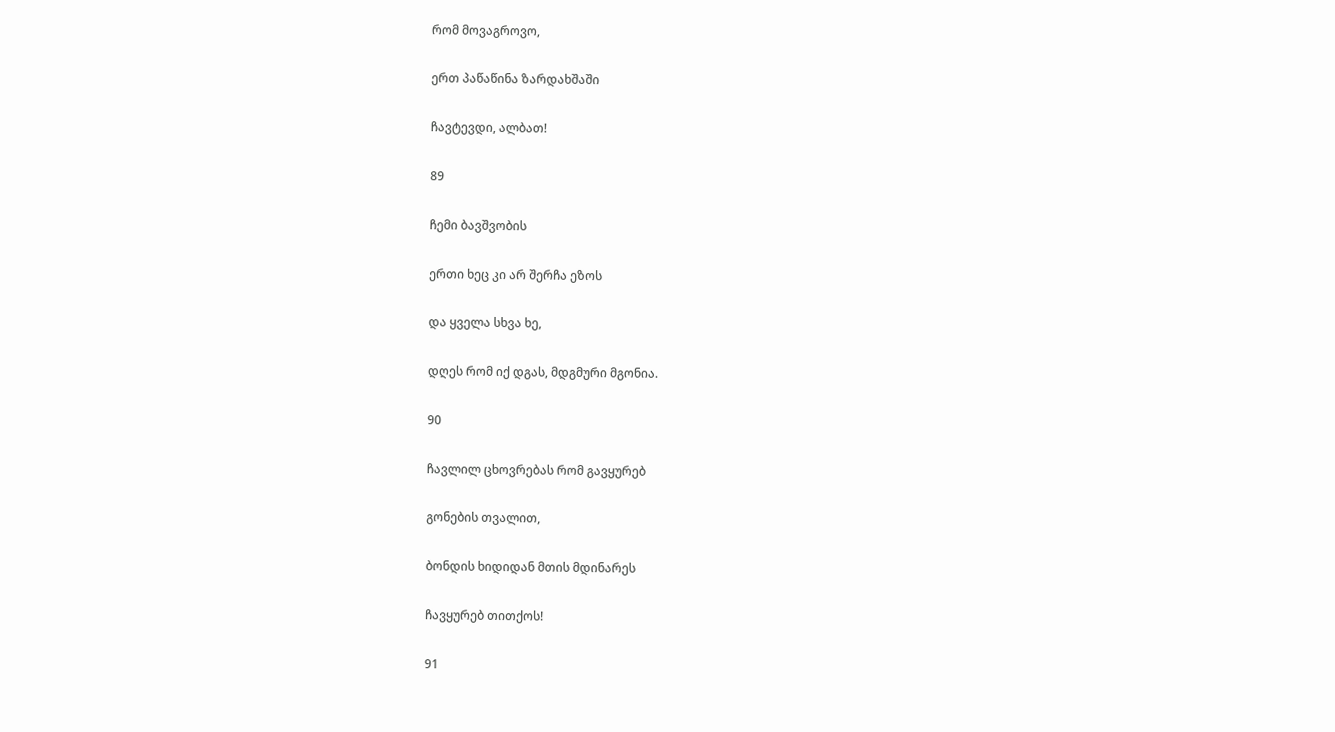რომ მოვაგროვო,

ერთ პაწაწინა ზარდახშაში

ჩავტევდი, ალბათ!

89

ჩემი ბავშვობის

ერთი ხეც კი არ შერჩა ეზოს

და ყველა სხვა ხე,

დღეს რომ იქ დგას, მდგმური მგონია.

90

ჩავლილ ცხოვრებას რომ გავყურებ

გონების თვალით,

ბონდის ხიდიდან მთის მდინარეს

ჩავყურებ თითქოს!

91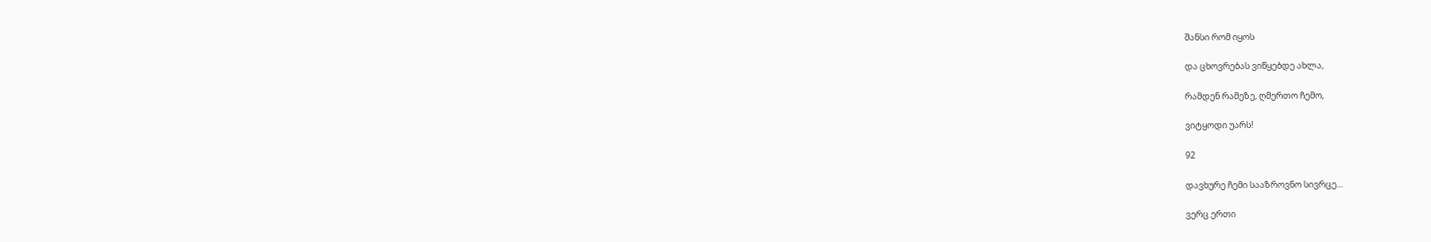შანსი რომ იყოს

და ცხოვრებას ვიწყებდე ახლა,

რამდენ რამეზე, ღმერთო ჩემო,

ვიტყოდი უარს!

92

დავხურე ჩემი სააზროვნო სივრცე...

ვერც ერთი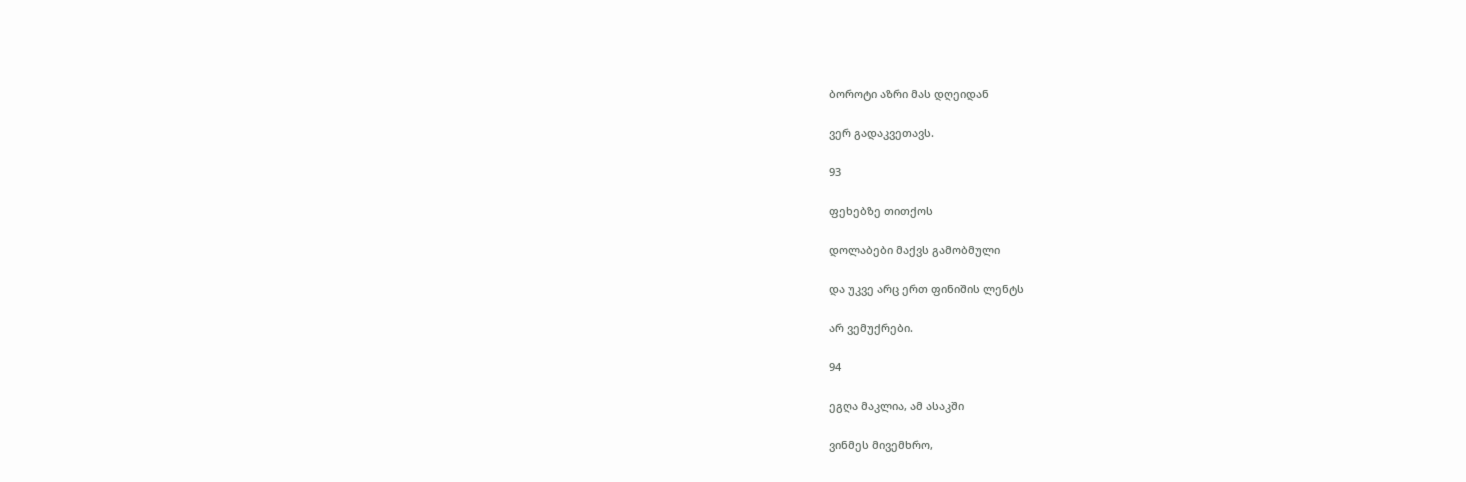ბოროტი აზრი მას დღეიდან

ვერ გადაკვეთავს.

93

ფეხებზე თითქოს

დოლაბები მაქვს გამობმული

და უკვე არც ერთ ფინიშის ლენტს

არ ვემუქრები.

94

ეგღა მაკლია, ამ ასაკში

ვინმეს მივემხრო,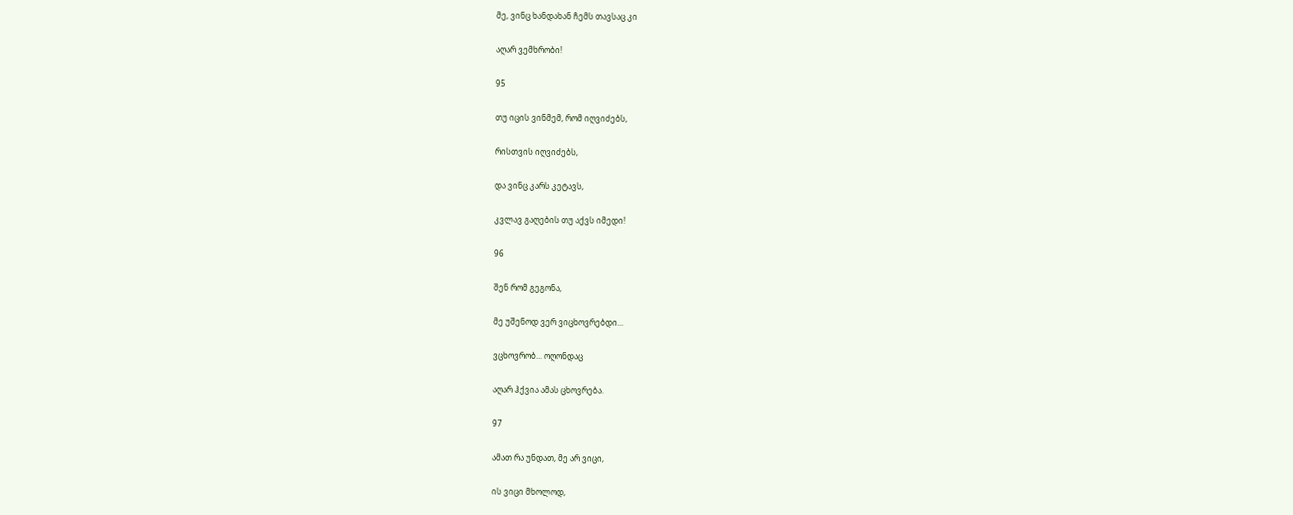მე, ვინც ხანდახან ჩემს თავსაც კი

აღარ ვემხრობი!

95

თუ იცის ვინმემ, რომ იღვიძებს,

რისთვის იღვიძებს,

და ვინც კარს კეტავს,

კვლავ გაღების თუ აქვს იმედი!

96

შენ რომ გეგონა,

მე უშენოდ ვერ ვიცხოვრებდი...

ვცხოვრობ... ოღონდაც

აღარ ჰქვია ამას ცხოვრება.

97

ამათ რა უნდათ, მე არ ვიცი,

ის ვიცი მხოლოდ,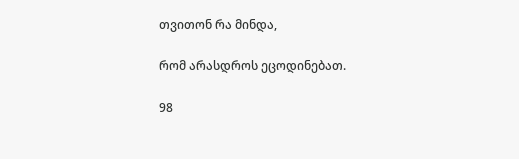თვითონ რა მინდა,

რომ არასდროს ეცოდინებათ.

98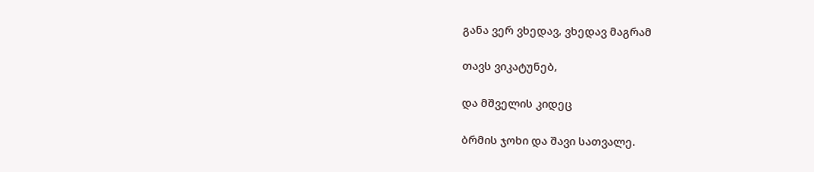განა ვერ ვხედავ, ვხედავ მაგრამ

თავს ვიკატუნებ,

და მშველის კიდეც

ბრმის ჯოხი და შავი სათვალე.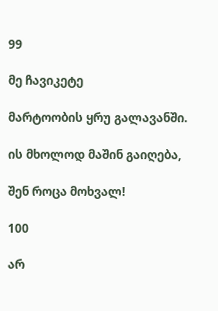99

მე ჩავიკეტე

მარტოობის ყრუ გალავანში.

ის მხოლოდ მაშინ გაიღება,

შენ როცა მოხვალ!

100

არ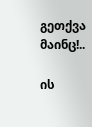გეთქვა მაინც!..

ის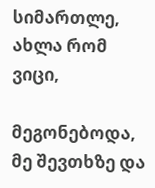სიმართლე, ახლა რომ ვიცი,

მეგონებოდა, მე შევთხზე და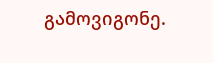გამოვიგონე.